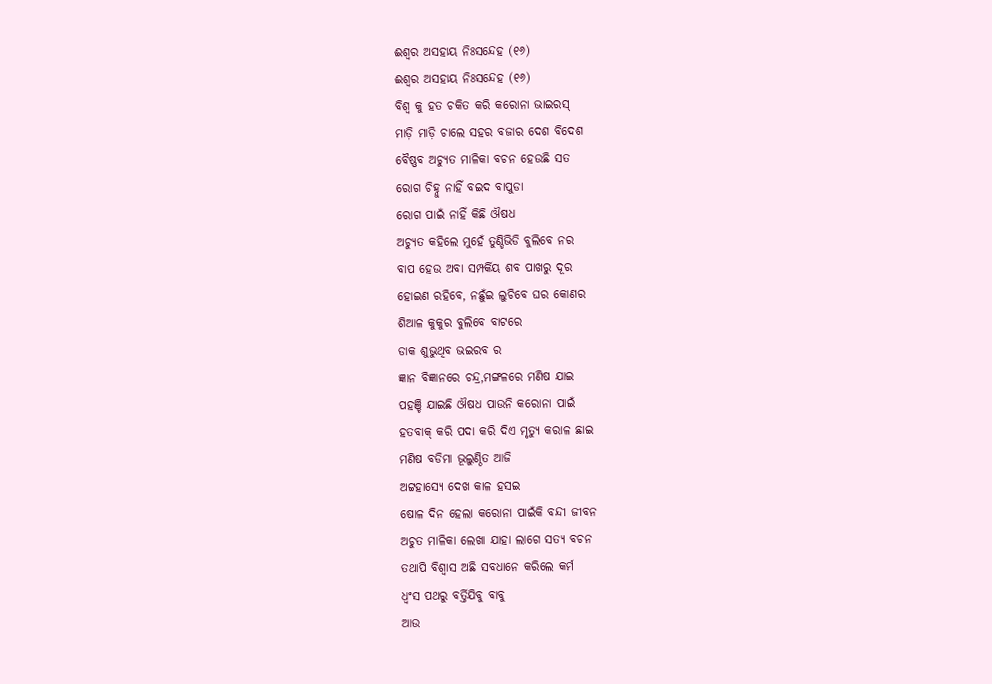ଈଶ୍ଵର ଅସହାୟ ନିଃସନ୍ଦେହ (୧୬)
ଈଶ୍ଵର ଅସହାୟ ନିଃସନ୍ଦେହ (୧୬)
ବିଶ୍ଵ କୁ ହତ ଚକିତ କରି କରୋନା ଭାଇରସ୍
ମାଡ଼ି ମାଡ଼ି ଚାଲେ ସହର ବଜାର ଦେଶ ବିଦେଶ
ବୈଷ୍ଣବ ଅଚ୍ୟୁତ ମାଳିକା ବଚନ ହେଉଛି ସତ
ରୋଗ ଚିହ୍ନୁ ନାହିଁ ବଇଦ ବାପୁଡା
ରୋଗ ପାଇଁ ନାହିଁ କିଛି ଔଷଧ
ଅଚ୍ୟୁତ କହିଲେ ମୁହେଁ ତୁଣ୍ଡିଭିଡି ବୁଲିବେ ନର
ବାପ ହେଉ ଅବା ସମ୍ପର୍କିୟ ଶବ ପାଖରୁ ଦୂର
ହୋଇଣ ରହିବେ, ନଛୁଁଇ ଲୁଚିବେ ଘର କୋଣର
ଶିଆଳ କୁକୁର ବୁଲିବେ ବାଟରେ
ଡାକ ଶୁଭୁଥିବ ଭଇରବ ର
ଜ୍ଞାନ ବିଜ୍ଞାନରେ ଚନ୍ଦ୍ର,ମଙ୍ଗଳରେ ମଣିଷ ଯାଇ
ପହଞ୍ଚି ଯାଇଛି ଔଷଧ ପାଉନି କରୋନା ପାଇଁ
ହତବାକ୍ କରି ପଦା କରି ଦିଏ ମୃତ୍ୟୁ କରାଳ ଛାଇ
ମଣିଷ ବଡିମା ଭୂଲୁଣ୍ଠିତ ଆଜି
ଅଟ୍ଟହାସ୍ୟେ ଦେଖ କାଳ ହସଇ
ଷୋଳ ଦିନ ହେଲା କରୋନା ପାଇଁକି ବନ୍ଦୀ ଜୀବନ
ଅଚୁତ ମାଳିକା ଲେଖା ଯାହା ଲାଗେ ସତ୍ୟ ବଚନ
ତଥାପି ବିଶ୍ଵାସ ଅଛି ସବଧାନେ କରିଲେ କର୍ମ
ଧ୍ଵଂସ ପଥରୁ ବର୍ତ୍ତିଯିବୁ ବାବୁ
ଆଉ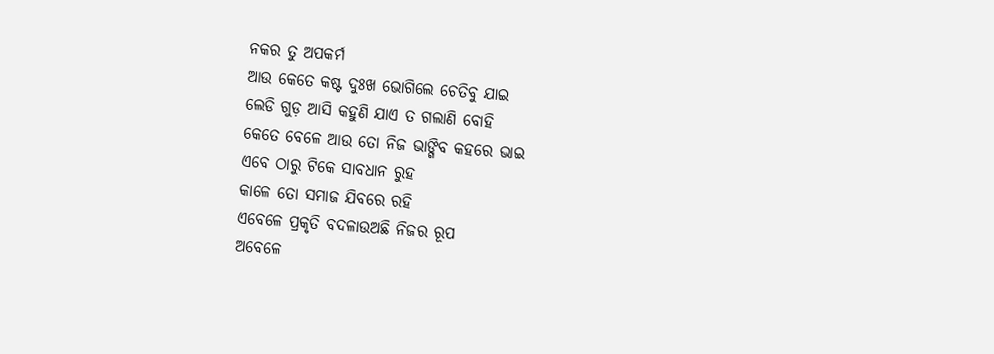ନକର ତୁ ଅପକର୍ମ
ଆଉ କେତେ କଷ୍ଟ ଦୁଃଖ ଭୋଗିଲେ ଚେତିବୁ ଯାଇ
ଲେଡି ଗୁଡ଼ ଆସି କହୁଣି ଯାଏ ତ ଗଲାଣି ବୋହି
କେତେ ବେଳେ ଆଉ ତୋ ନିଜ ଭାଙ୍ଗିବ କହରେ ଭାଇ
ଏବେ ଠାରୁ ଟିକେ ସାବଧାନ ରୁହ
କାଳେ ତୋ ସମାଜ ଯିବରେ ରହି
ଏବେଳେ ପ୍ରକୃତି ବଦଳାଉଅଛି ନିଜର ରୂପ
ଅବେଳେ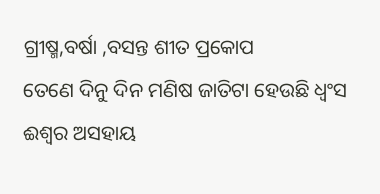ଗ୍ରୀଷ୍ମ,ବର୍ଷା ,ବସନ୍ତ ଶୀତ ପ୍ରକୋପ
ତେଣେ ଦିନୁ ଦିନ ମଣିଷ ଜାତିଟା ହେଉଛି ଧ୍ଵଂସ
ଈଶ୍ଵର ଅସହାୟ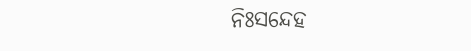ନିଃସନ୍ଦେହ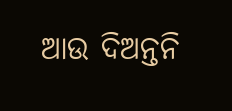ଆଉ ଦିଅନ୍ତନି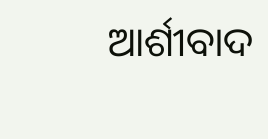ଆର୍ଶୀବାଦ